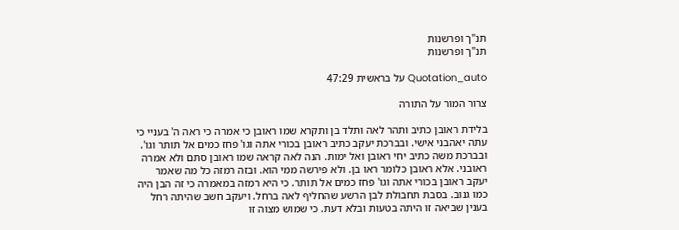תנ"ך ופרשנות
תנ"ך ופרשנות

Quotation_auto על בראשית 47:29

צרור המור על התורה

בלידת ראובן כתיב ותהר לאה ותלד בן ותקרא שמו ראובן כי אמרה כי ראה ה' בעניי כי עתה יאהבני אישי. ובברכת יעקב כתיב ראובן בכורי אתה וגו' פחז כמים אל תותר וגו'. ובברכת משה כתיב יחי ראובן ואל ימות. הנה לאה קראה שמו ראובן סתם ולא אמרה ראובני. אלא ראובן כלומר ראו בן. ולא פירשה ממי הוא. ובזה רמזה כל מה שאמר יעקב ראובן בכורי אתה וגו' פחז כמים אל תותר. כי היא רמזה במאמרה כי זה הבן היה כמו גנוב. בסבת תחבולת לבן הרשע שהחליף לאה ברחל. ויעקב חשב שהיתה רחל בענין שביאה זו היתה בטעות ובלא דעת. כי שמוש מצוה זו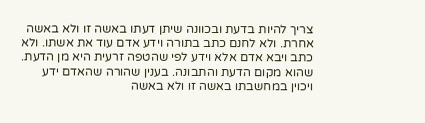צריך להיות בדעת ובכוונה שיתן דעתו באשה זו ולא באשה אחרת. ולא לחנם כתב בתורה וידע אדם עוד את אשתו. ולא כתב ויבא אדם אלא וידע לפי שהטפה זרעית היא מן הדעת. שהוא מקום הדעת והתבונה. בענין שהורה שהאדם ידע ויכוין במחשבתו באשה זו ולא באשה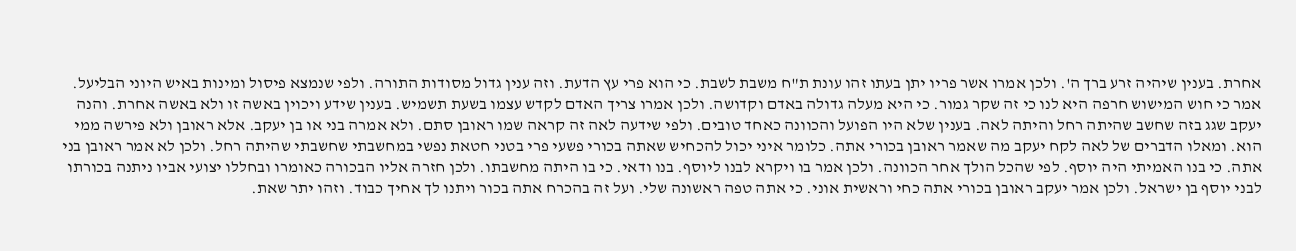אחרת. בענין שיהיה זרע ברך ה'. ולכן אמרו אשר פריו יתן בעתו זהו עונת ת"ח משבת לשבת. כי הוא פרי עץ הדעת. וזה ענין גדול מסודות התורה. ולפי שנמצא פיסול ומינות באיש היוני הבליעל. אמר כי חוש המישוש חרפה היא לנו כי זה שקר גמור. כי היא מעלה גדולה באדם וקדושה. ולכן אמרו צריך האדם לקדש עצמו בשעת תשמיש. בענין שידע ויכוין באשה זו ולא באשה אחרת. והנה יעקב שגג בזה שחשב שהיתה רחל והיתה לאה. בענין שלא היו הפועל והכוונה כאחד טובים. ולפי שידעה לאה זה קראה שמו ראובן סתם. ולא אמרה בני או בן יעקב. אלא ראובן ולא פירשה ממי הוא. ומאלו הדברים של לאה לקח יעקב מה שאמר ראובן בכורי אתה. כלומר איני יכול להכחיש שאתה בכורי פשעי פרי בטני חטאת נפשי במחשבתי שחשבתי שהיתה רחל. ולכן לא אמר ראובן בני אתה. כי בנו האמיתי היה יוסף. לפי שהכל הולך אחר הכוונה. ולכן אמר בו ויקרא לבנו ליוסף. בנו ודאי. כי בו היתה מחשבתו. ולכן חזרה אליו הבכורה כאומרו ובחללו יצועי אביו ניתנה בכורתו לבני יוסף בן ישראל. ולכן אמר יעקב ראובן בכורי אתה כחי וראשית אוני. כי אתה טפה ראשונה שלי. ועל זה בהכרח אתה בכור ויתנו לך אחיך כבוד. וזהו יתר שאת.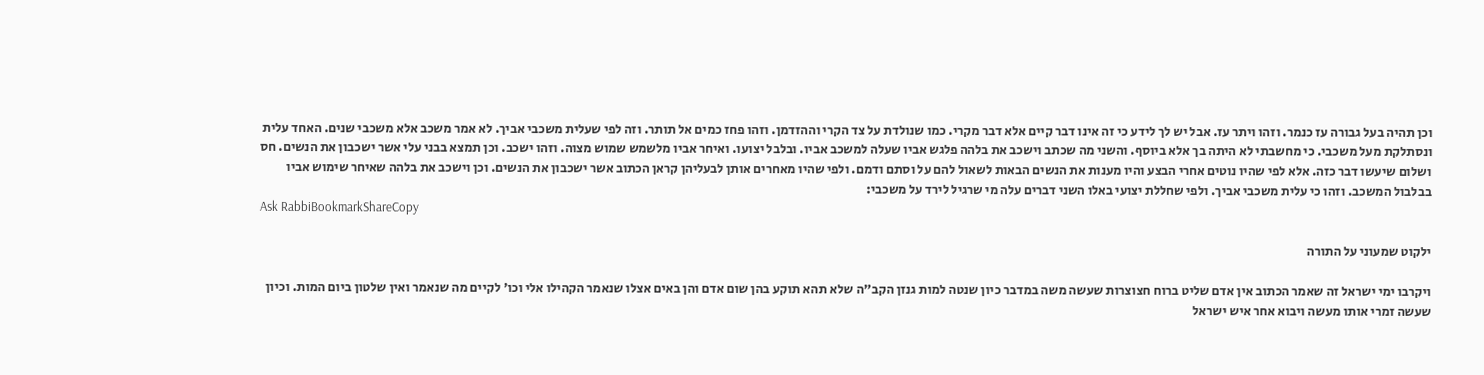וכן תהיה בעל גבורה עז כנמר. וזהו ויתר עז. אבל יש לך לידע כי זה אינו דבר קיים אלא דבר מקרי. כמו שנולדת על צד הקרי וההזדמן. וזהו פחז כמים אל תותר. וזה לפי שעלית משכבי אביך. לא אמר משכב אלא משכבי שנים. האחד עלית ונסתלקת מעל משכבי. כי מחשבתי לא היתה בך אלא ביוסף. והשני מה שכתב וישכב את בלהה פלגש אביו שעלה למשכב אביו. ובלבל יצועו. ואיחר אביו מלשמש שמוש מצוה. וזהו ישכב. וכן תמצא בבני עלי אשר ישכבון את הנשים. חס ושלום שיעשו דבר כזה. אלא לפי שהיו נוטים אחרי הבצע והיו מענות את הנשים הבאות לשאול להם על וסתם ודמם. ולפי שהיו מאחרים אותן לבעליהן קראן הכתוב אשר ישכבון את הנשים. וכן וישכב את בלהה שאיחר שימוש אביו בבלבול המשכב. וזהו כי עלית משכבי אביך. ולפי שחללת יצועי באלו השני דברים עלה מי שרגיל לירד על משכבי:
Ask RabbiBookmarkShareCopy

ילקוט שמעוני על התורה

ויקרבו ימי ישראל זה שאמר הכתוב אין אדם שליט ברוח חצוצרות שעשה משה במדבר כיון שנטה למות גנזן הקב"ה שלא תהא תוקע בהן שום אדם והן באים אצלו שנאמר הקהילו אלי וכו' לקיים מה שנאמר ואין שלטון ביום המות. וכיון שעשה זמרי אותו מעשה ויבוא אחר איש ישראל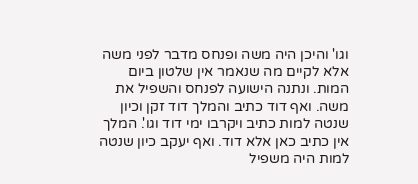וגו' והיכן היה משה ופנחס מדבר לפני משה אלא לקיים מה שנאמר אין שלטון ביום המות. ונתנה הישועה לפנחס והשפיל את משה. ואף דוד כתיב והמלך דוד זקן וכיון שנטה למות כתיב ויקרבו ימי דוד וגו'. המלך אין כתיב כאן אלא דוד. ואף יעקב כיון שנטה למות היה משפיל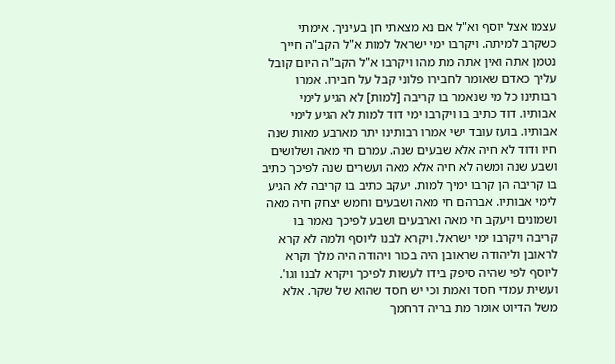עצמו אצל יוסף וא"ל אם נא מצאתי חן בעיניך. אימתי כשקרב למיתה. ויקרבו ימי ישראל למות א"ל הקב"ה חייך נטמן אתה ואין אתה מת מהו ויקרבו א"ל הקב"ה היום קובל עליך כאדם שאומר לחבירו פלוני קבל על חבירו. אמרו רבותינו כל מי שנאמר בו קריבה [למות] לא הגיע לימי אבותיו. דוד כתיב בו ויקרבו ימי דוד למות לא הגיע לימי אבותיו. בועז עובד ישי אמרו רבותינו יתר מארבע מאות שנה חיו ודוד לא חיה אלא שבעים שנה. עמרם חי מאה ושלושים ושבע שנה ומשה לא חיה אלא מאה ועשרים שנה לפיכך כתיב בו קריבה הן קרבו ימיך למות. יעקב כתיב בו קריבה לא הגיע לימי אבותיו. אברהם חי מאה ושבעים וחמש יצחק חיה מאה ושמונים ויעקב חי מאה וארבעים ושבע לפיכך נאמר בו קריבה ויקרבו ימי ישראל. ויקרא לבנו ליוסף ולמה לא קרא לראובן וליהודה שראובן היה בכור ויהודה היה מלך וקרא ליוסף לפי שהיה סיפק בידו לעשות לפיכך ויקרא לבנו וגו'. ועשית עמדי חסד ואמת וכי יש חסד שהוא של שקר. אלא משל הדיוט אומר מת בריה דרחמך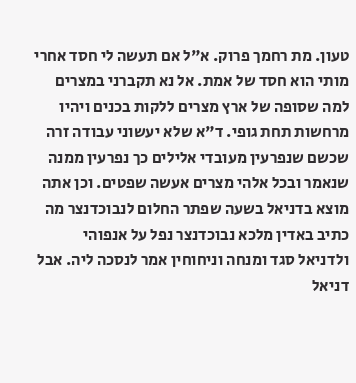טעון. מת רחמך פרוק. א"ל אם תעשה לי חסד אחרי מותי הוא חסד של אמת. אל נא תקברני במצרים למה שסופה של ארץ מצרים ללקות בכנים ויהיו מרחשות תחת גופי. ד"א שלא יעשוני עבודה זרה שכשם שנפרעין מעובדי אלילים כך נפרעין ממנה שנאמר ובכל אלהי מצרים אעשה שפטים. וכן אתה מוצא בדניאל בשעה שפתר החלום לנבוכדנצר מה כתיב באדין מלכא נבוכדנצר נפל על אנפוהי ולדניאל סגד ומנחה וניחוחין אמר לנסכה ליה. אבל דניאל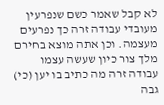לא קבל שאמר כשם שנפרעין מעובדי עבודה זרה כך נפרעים מעצמה. וכן אתה מוצא בחירם מלך צור כיון שעשה עצמו עבודה זרה מה כתיב בו יען (כי) גבה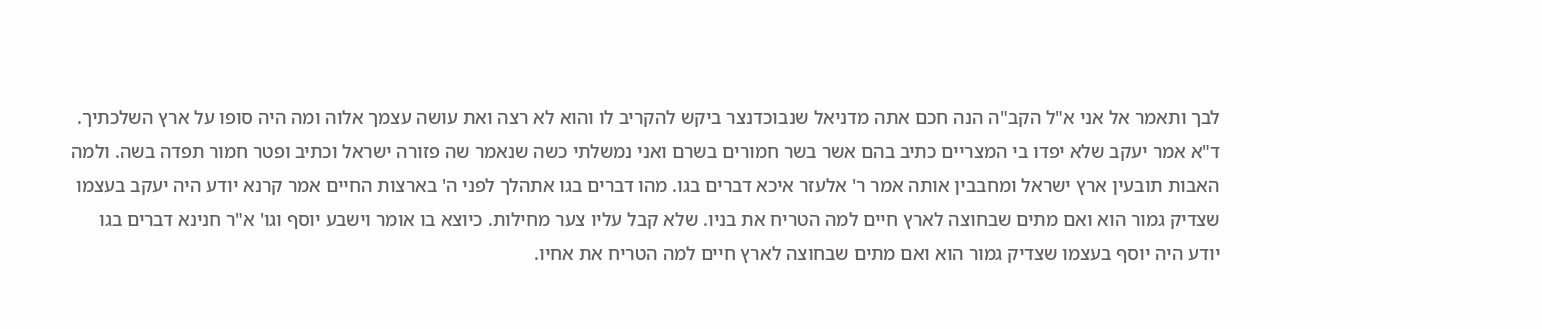לבך ותאמר אל אני א"ל הקב"ה הנה חכם אתה מדניאל שנבוכדנצר ביקש להקריב לו והוא לא רצה ואת עושה עצמך אלוה ומה היה סופו על ארץ השלכתיך. ד"א אמר יעקב שלא יפדו בי המצריים כתיב בהם אשר בשר חמורים בשרם ואני נמשלתי כשה שנאמר שה פזורה ישראל וכתיב ופטר חמור תפדה בשה. ולמה האבות תובעין ארץ ישראל ומחבבין אותה אמר ר' אלעזר איכא דברים בגו. מהו דברים בגו אתהלך לפני ה' בארצות החיים אמר קרנא יודע היה יעקב בעצמו שצדיק גמור הוא ואם מתים שבחוצה לארץ חיים למה הטריח את בניו. שלא קבל עליו צער מחילות. כיוצא בו אומר וישבע יוסף וגו' א"ר חנינא דברים בגו יודע היה יוסף בעצמו שצדיק גמור הוא ואם מתים שבחוצה לארץ חיים למה הטריח את אחיו.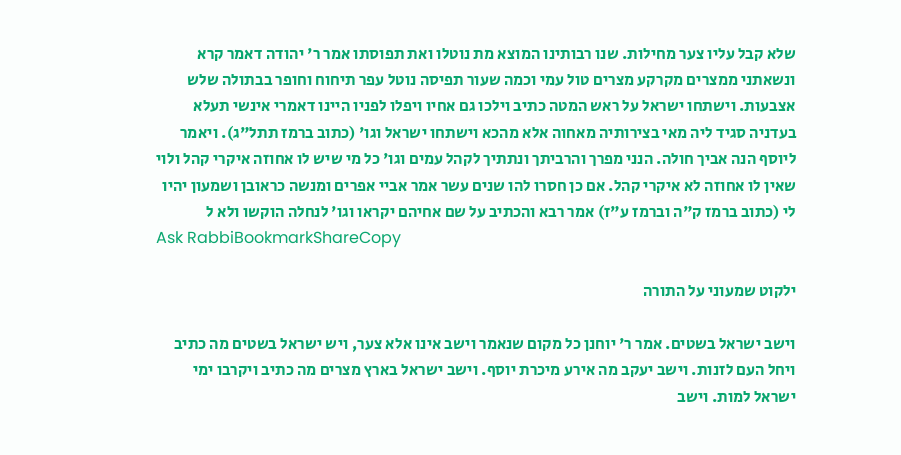שלא קבל עליו צער מחילות. שנו רבותינו המוצא מת נוטלו ואת תפוסתו אמר ר' יהודה דאמר קרא ונשאתני ממצרים מקרקע מצרים טול עמי וכמה שעור תפיסה נוטל עפר תיחוח וחופר בבתולה שלש אצבעות. וישתחו ישראל על ראש המטה כתיב וילכו גם אחיו ויפלו לפניו היינו דאמרי אינשי תעלא בעדניה סגיד ליה מאי בצירותיה מאחוה אלא מהכא וישתחו ישראל וגו' (כתוב ברמז תתל"ג). ויאמר ליוסף הנה אביך חולה. הנני מפרך והרביתך ונתתיך לקהל עמים וגו' כל מי שיש לו אחוזה איקרי קהל ולוי שאין לו אחוזה לא איקרי קהל. אם כן חסרו להו שנים עשר אמר אביי אפרים ומנשה כראובן ושמעון יהיו לי (כתוב ברמז ק"ה וברמז ע"ז) אמר רבא והכתיב על שם אחיהם יקראו וגו' לנחלה הוקשו ולא ל
Ask RabbiBookmarkShareCopy

ילקוט שמעוני על התורה

וישב ישראל בשטים. אמר ר' יוחנן כל מקום שנאמר וישב אינו אלא צער, ויש ישראל בשטים מה כתיב ויחל העם לזנות. וישב יעקב מה אירע מיכרת יוסף. וישב ישראל בארץ מצרים מה כתיב ויקרבו ימי ישראל למות. וישב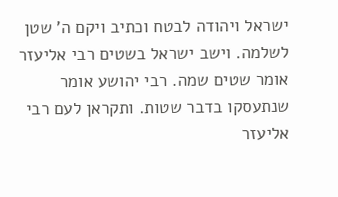ישראל ויהודה לבטח וכתיב ויקם ה' שטן לשלמה. וישב ישראל בשטים רבי אליעזר אומר שטים שמה. רבי יהושע אומר שנתעסקו בדבר שטות. ותקראן לעם רבי אליעזר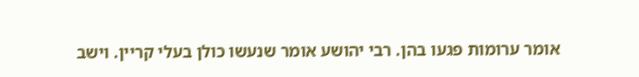אומר ערומות פגעו בהן. רבי יהושע אומר שנעשו כולן בעלי קריין. וישב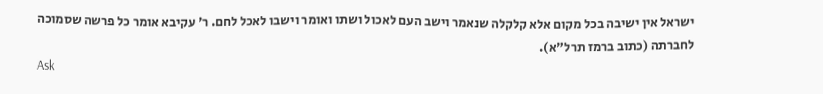ישראל אין ישיבה בכל מקום אלא קלקלה שנאמר וישב העם לאכול ושתו ואומר וישבו לאכל לחם. ר' עקיבא אומר כל פרשה שסמוכה לחברתה (כתוב ברמז תרל"א).
Ask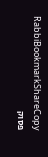RabbiBookmarkShareCopy
פסוק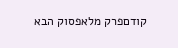קודםפרק מלאפסוק הבא